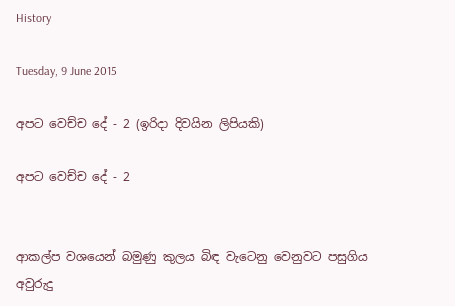History

Tuesday, 9 June 2015

අපට වෙච්ච දේ - 2 (ඉරිදා දිවයින ලිපියකි)

අපට වෙච්ච දේ - 2


ආකල්ප වශයෙන් බමුණු කුලය බිඳ වැටෙනු වෙනුවට පසුගිය අවුරුදු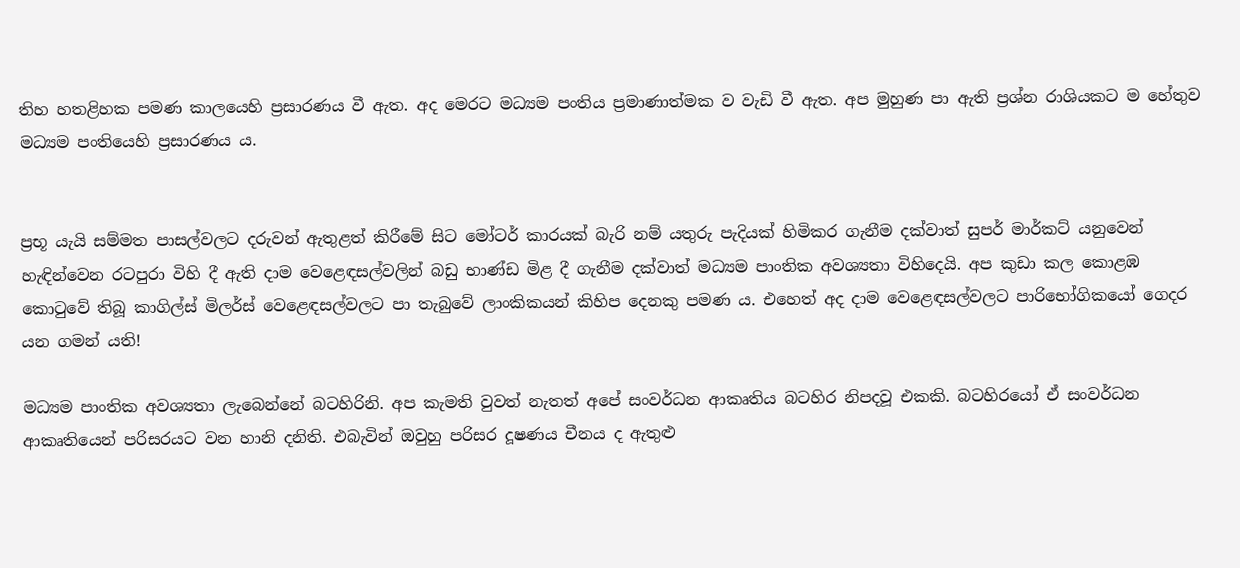තිහ හතළිහක පමණ කාලයෙහි ප්‍රසාරණය වී ඇත. අද මෙරට මධ්‍යම පංතිය ප්‍රමාණාත්මක ව වැඩි වී ඇත. අප මුහුණ පා ඇති ප්‍රශ්න රාශියකට ම හේතුව මධ්‍යම පංතියෙහි ප්‍රසාරණය ය.


ප්‍රභූ යැයි සම්මත පාසල්වලට දරුවන් ඇතුළත් කිරීමේ සිට මෝටර් කාරයක් බැරි නම් යතුරු පැදියක් හිමිකර ගැනීම දක්වාත් සුපර් මාර්කට් යනුවෙන් හැඳින්වෙන රටපුරා විහි දී ඇති දාම වෙළෙඳසල්වලින් බඩු භාණ්ඩ මිළ දී ගැනීම දක්වාත් මධ්‍යම පාංතික අවශ්‍යතා විහිදෙයි. අප කුඩා කල කොළඹ කොටුවේ තිබූ කාගිල්ස් මිලර්ස් වෙළෙඳසල්වලට පා තැබුවේ ලාංකිකයන් කිහිප දෙනකු පමණ ය. එහෙත් අද දාම වෙළෙඳසල්වලට පාරිභෝගිකයෝ ගෙදර යන ගමන් යති!

මධ්‍යම පාංතික අවශ්‍යතා ලැබෙන්නේ බටහිරිනි. අප කැමති වුවත් නැතත් අපේ සංවර්ධන ආකෘතිය බටහිර නිපදවූ එකකි. බටහිරයෝ ඒ සංවර්ධන ආකෘතියෙන් පරිසරයට වන හානි දනිති. එබැවින් ඔවුහු පරිසර දූෂණය චීනය ද ඇතුළු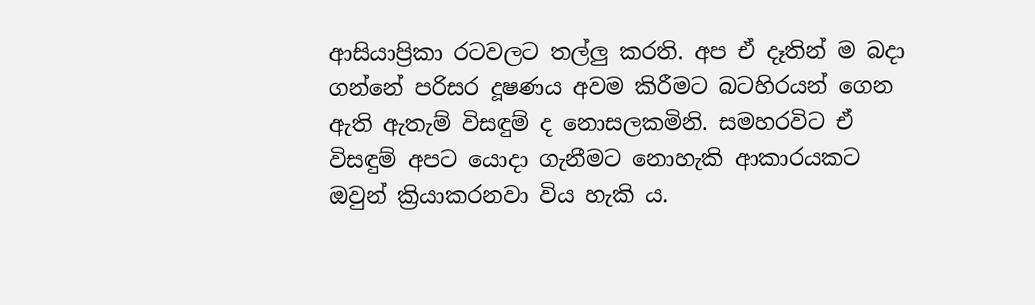ආසියාප්‍රිකා රටවලට තල්ලු කරති. අප ඒ දෑතින් ම බදා ගන්නේ පරිසර දූෂණය අවම කිරීමට බටහිරයන් ගෙන ඇති ඇතැම් විසඳුම් ද නොසලකමිනි. සමහරවිට ඒ විසඳුම් අපට යොදා ගැනීමට නොහැකි ආකාරයකට ඔවුන් ක්‍රියාකරනවා විය හැකි ය.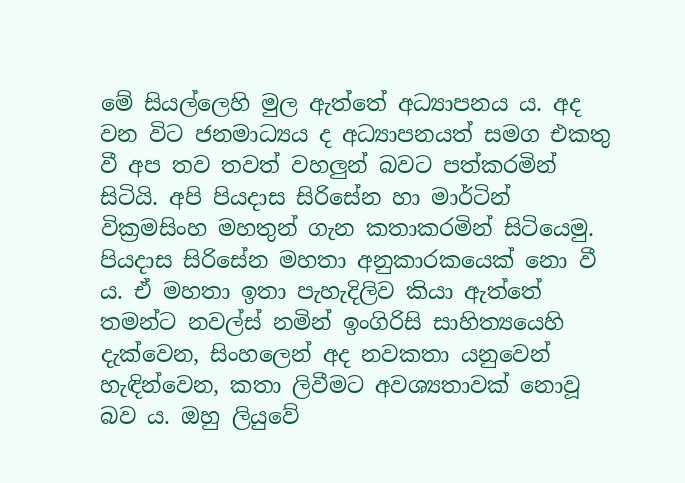මේ සියල්ලෙහි මුල ඇත්තේ අධ්‍යාපනය ය. අද වන විට ජනමාධ්‍යය ද අධ්‍යාපනයත් සමග එකතු වී අප තව තවත් වහලුන් බවට පත්කරමින් සිටියි. අපි පියදාස සිරිසේන හා මාර්ටින් වික්‍රමසිංහ මහතුන් ගැන කතාකරමින් සිටියෙමු. පියදාස සිරිසේන මහතා අනුකාරකයෙක් නො වී ය. ඒ මහතා ඉතා පැහැදිලිව කියා ඇත්තේ තමන්ට නවල්ස් නමින් ඉංගිරිසි සාහිත්‍යයෙහි දැක්වෙන, සිංහලෙන් අද නවකතා යනුවෙන් හැඳින්වෙන, කතා ලිවීමට අවශ්‍යතාවක් නොවූ බව ය. ඔහු ලියුවේ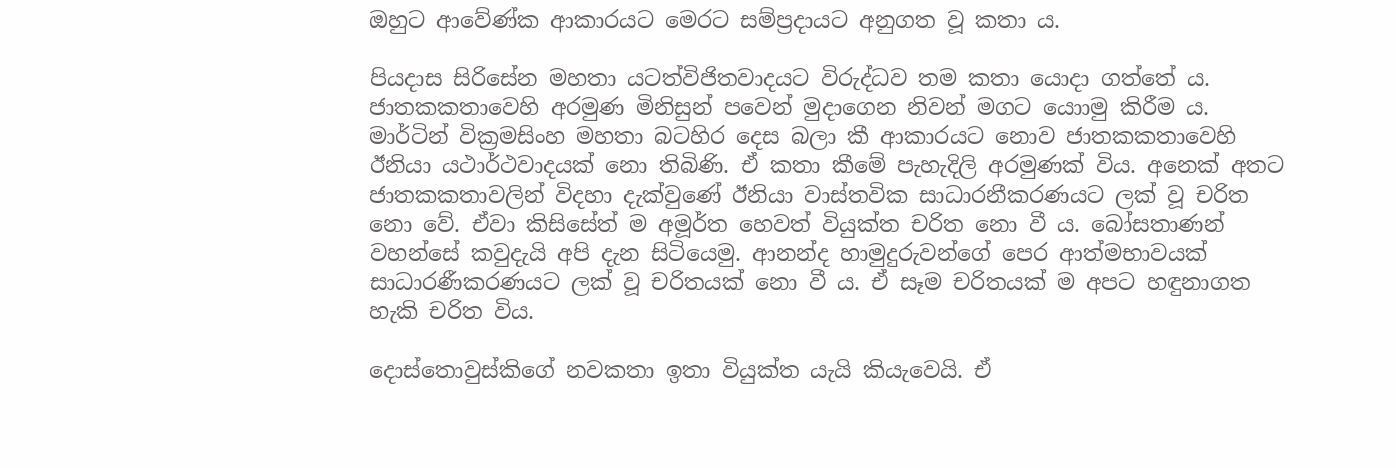ඔහුට ආවේණ්ක ආකාරයට මෙරට සම්ප්‍රදායට අනුගත වූ කතා ය.

පියදාස සිරිසේන මහතා යටත්විජිතවාදයට විරුද්ධව තම කතා යොදා ගත්තේ ය. ජාතකකතාවෙහි අරමුණ මිනිසුන් පවෙන් මුදාගෙන නිවන් මගට යොාමු කිරීම ය. මාර්ටින් වික්‍රමසිංහ මහතා බටහිර දෙස බලා කී ආකාරයට නොව ජාතකකතාවෙහි ඊනියා යථාර්ථවාදයක් නො තිබිණි. ඒ කතා කීමේ පැහැදිලි අරමුණක් විය. අනෙක් අතට ජාතකකතාවලින් විදහා දැක්වුණේ ඊනියා වාස්තවික සාධාරනීකරණයට ලක් වූ චරිත නො වේ. ඒවා කිසිසේත් ම අමූර්ත හෙවත් වියුක්ත චරිත නො වී ය. බෝසතාණන් වහන්සේ කවුදැයි අපි දැන සිටියෙමු. ආනන්ද හාමුදුරුවන්ගේ පෙර ආත්මභාවයක් සාධාරණීකරණයට ලක් වූ චරිතයක් නො වී ය. ඒ සෑම චරිතයක් ම අපට හඳුනාගත හැකි චරිත විය.

දොස්තොවුස්කිගේ නවකතා ඉතා වියුක්ත යැයි කියැවෙයි. ඒ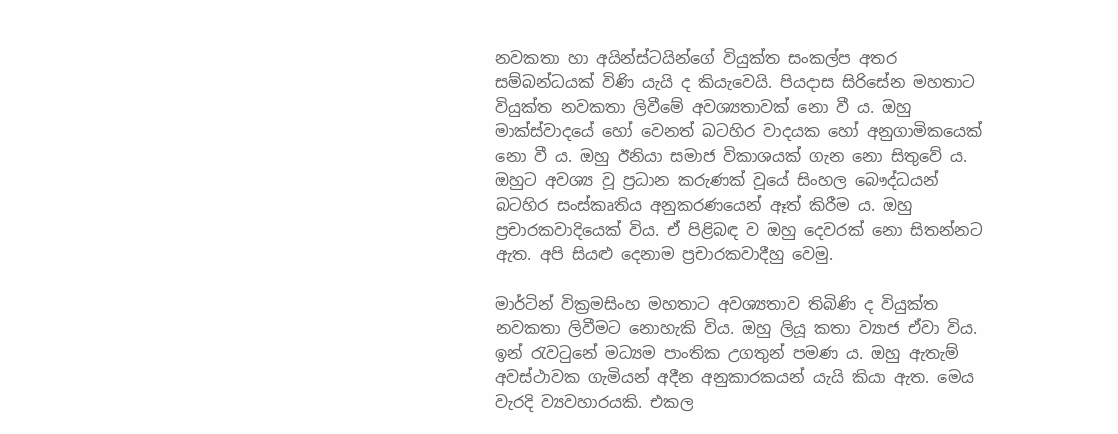නවකතා හා අයින්ස්ටයින්ගේ වියුක්ත සංකල්ප අතර සම්බන්ධයක් විණි යැයි ද කියැවෙයි. පියදාස සිරිසේන මහතාට වියුක්ත නවකතා ලිවීමේ අවශ්‍යතාවක් නො වී ය. ඔහු මාක්ස්වාදයේ හෝ වෙනත් බටහිර වාදයක හෝ අනුගාමිකයෙක් නො වී ය. ඔහු ඊනියා සමාජ විකාශයක් ගැන නො සිතුවේ ය. ඔහුට අවශ්‍ය වූ ප්‍රධාන කරුණක් වූයේ සිංහල බෞද්ධයන් බටහිර සංස්කෘතිය අනුකරණයෙන් ඈත් කිරීම ය. ඔහු ප්‍රචාරකවාදියෙක් විය. ඒ පිළිබඳ ව ඔහු දෙවරක් නො සිතන්නට ඇත. අපි සියළු දෙනාම ප්‍රචාරකවාදීහු වෙමු.

මාර්ටින් වික්‍රමසිංහ මහතාට අවශ්‍යතාව තිබිණි ද වියුක්ත නවකතා ලිවීමට නොහැකි විය. ඔහු ලියූ කතා ව්‍යාජ ඒවා විය. ඉන් රැවටුනේ මධ්‍යම පාංතික උගතුන් පමණ ය. ඔහු ඇතැම් අවස්ථාවක ගැමියන් අදීන අනුකාරකයන් යැයි කියා ඇත. මෙය වැරදි ව්‍යවහාරයකි. එකල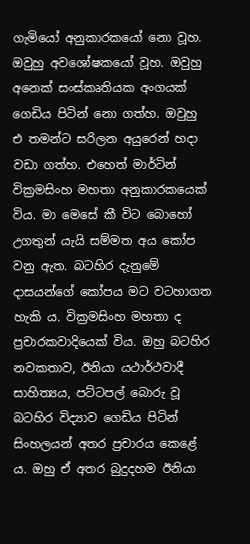ගැමියෝ අනුකාරකයෝ නො වූහ. ඔවුහු අවශෝෂකයෝ වූහ. ඔවුහු අනෙක් සංස්කෘතියක අංගයක් ගෙඩිය පිටින් නො ගත්හ. ඔවුහු එ තමන්ට සරිලන අයුරෙන් හදා වඩා ගත්හ. එහෙත් මාර්ටින් වික්‍රමසිංහ මහතා අනුකාරකයෙක් විය. මා මෙසේ කී විට බොහෝ උගතුන් යැයි සම්මත අය කෝප වනු ඇත. බටහිර දැනුමේ දාසයන්ගේ කෝපය මට වටහාගත හැකි ය. වික්‍රමසිංහ මහතා ද ප්‍රචාරකවාදියෙක් විය. ඔහු බටහිර නවකතාව, ඊනියා යථාර්ථවාදී සාහිත්‍යය, පට්ටපල් බොරු වූ බටහිර විද්‍යාව ගෙඩිය පිටින් සිංහලයන් අතර ප්‍රචාරය කෙළේ ය. ඔහු ඒ අතර බුදුදහම ඊනියා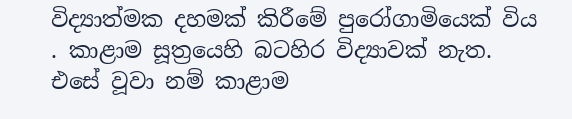විද්‍යාත්මක දහමක් කිරීමේ පුරෝගාමියෙක් විය . කාළාම සූත්‍රයෙහි බටහිර විද්‍යාවක් නැත. එසේ වූවා නම් කාළාම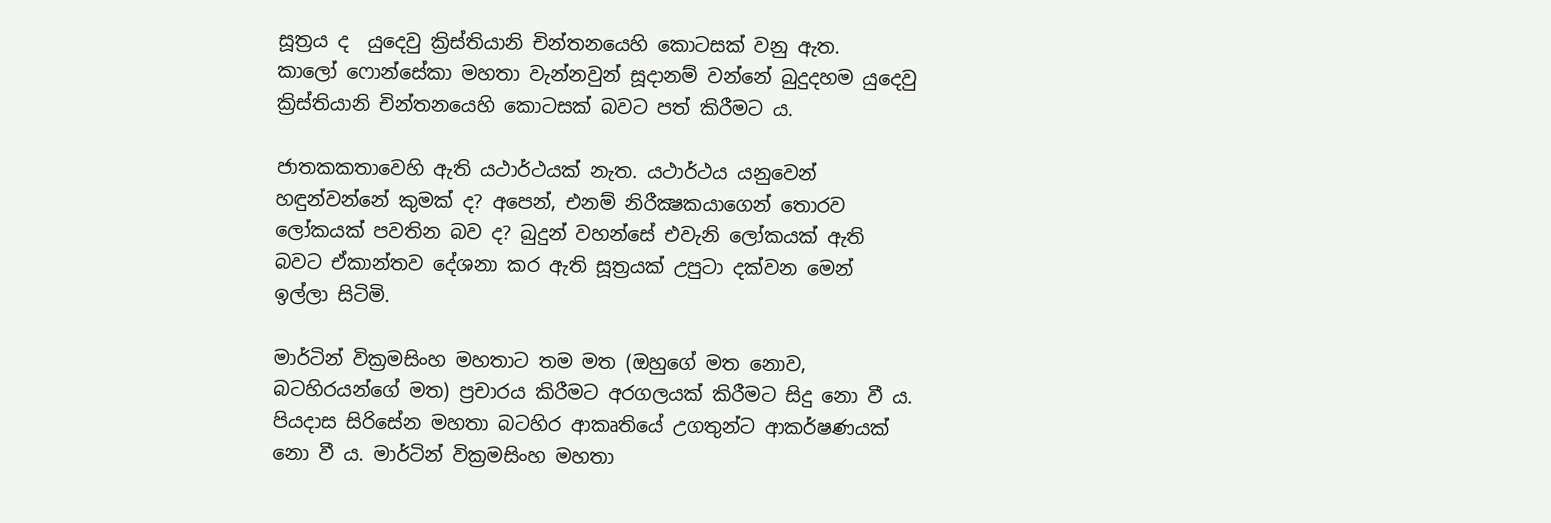සූත්‍රය ද  යුදෙවු ක්‍රිස්තියානි චින්තනයෙහි කොටසක් වනු ඇත.  කාලෝ ෆොන්සේකා මහතා වැන්නවුන් සූදානම් වන්නේ බුදුදහම යුදෙවු ක්‍රිස්තියානි චින්තනයෙහි කොටසක් බවට පත් කිරීමට ය.

ජාතකකතාවෙහි ඇති යථාර්ථයක් නැත. යථාර්ථය යනුවෙන් හඳුන්වන්නේ කුමක් ද? අපෙන්, එනම් නිරීක්‍ෂකයාගෙන් තොරව ලෝකයක් පවතින බව ද? බුදුන් වහන්සේ එවැනි ලෝකයක් ඇති බවට ඒකාන්තව දේශනා කර ඇති සූත්‍රයක් උපුටා දක්වන මෙන් ඉල්ලා සිටිමි.

මාර්ටින් වික්‍රමසිංහ මහතාට තම මත (ඔහුගේ මත නොව, බටහිරයන්ගේ මත) ප්‍රචාරය කිරීමට අරගලයක් කිරීමට සිදු නො වී ය. පියදාස සිරිසේන මහතා බටහිර ආකෘතියේ උගතුන්ට ආකර්ෂණයක් නො වී ය. මාර්ටින් වික්‍රමසිංහ මහතා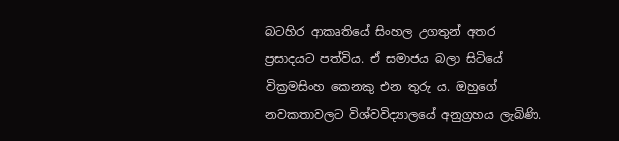බටහිර ආකෘතියේ සිංහල උගතුන් අතර ප්‍රසාදයට පත්විය. ඒ සමාජය බලා සිටියේ වික්‍රමසිංහ කෙනකු එන තුරු ය. ඔහුගේ නවකතාවලට විශ්වවිද්‍යාලයේ අනුග්‍රහය ලැබිණි.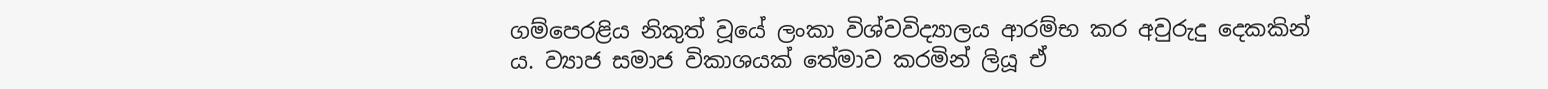ගම්පෙරළිය නිකුත් වූයේ ලංකා විශ්වවිද්‍යාලය ආරම්භ කර අවුරුදු දෙකකින් ය. ව්‍යාජ සමාජ විකාශයක් තේමාව කරමින් ලියූ ඒ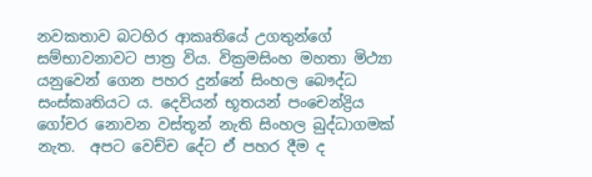නවකතාව බටහිර ආකෘතියේ උගතුන්ගේ සම්භාවනාවට පාත්‍ර විය. වික්‍රමසිංහ මහතා මිථ්‍යා යනුවෙන් ගෙන පහර දුන්නේ සිංහල බෞද්ධ සංස්කෘතියට ය. දෙවියන් භූතයන් පංචෙන්ද්‍රිය ගෝචර නොවන වස්තූන් නැති සිංහල බුද්ධාගමක් නැත.  අපට වෙච්ච දේට ඒ පහර දීම ද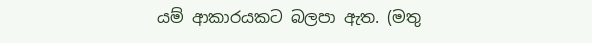යම් ආකාරයකට බලපා ඇත. (මතු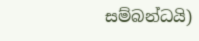සම්බන්ධයි)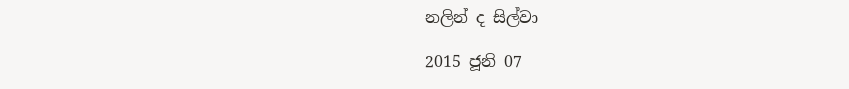නලින් ද සිල්වා

2015 ජූනි 07